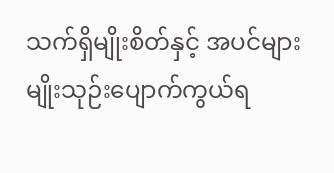သက်ရှိမျိုးစိတ်နှင့် အပင်များ မျိုးသုဉ်းပျောက်ကွယ်ရ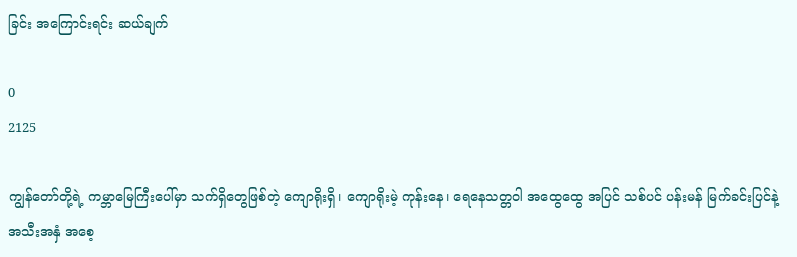ခြင်း အကြောင်းရင်း ဆယ်ချက်

0
2125

ကျွန်တော်တို့ရဲ့ ကမ္ဘာမြေကြီးပေါ်မှာ သက်ရှိတွေဖြစ်တဲ့ ကျောရိုးရှိ၊ ကျောရိုးမဲ့ ကုန်းနေ၊ ရေနေသတ္တဝါ အထွေထွေ အပြင် သစ်ပင် ပန်းမန် မြက်ခင်းပြင်နဲ့ အသီးအနှံ အစေ့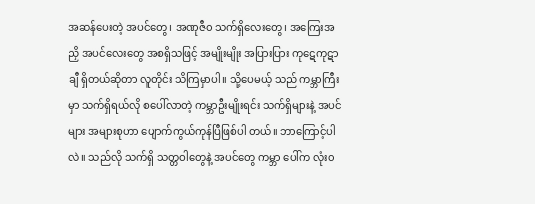အဆန်ပေးတဲ့ အပင်တွေ၊ အဏုဇီ၀ သက်ရှိလေးတွေ၊ အကြေးအညှိ အပင်လေးတွေ အစရှိသဖြင့် အမျိုးမျိုး အပြားပြား ကုဋေကုဋာချီ ရှိတယ်ဆိုတာ လူတိုင်း သိကြမှာပါ။ သို့ပေမယ့် သည် ကမ္ဘာကြီးမှာ သက်ရှိရယ်လို စပေါ်လာတဲ့ ကမ္ဘာဦးမျိုးရင်း သက်ရှိများနဲ့ အပင်များ အများစုဟာ ပျောက်ကွယ်ကုန်ပြီဖြစ်ပါ တယ်။ ဘာကြောင့်ပါလဲ။ သည်လို သက်ရှိ သတ္တဝါတွေနဲ့ အပင်တွေ ကမ္ဘာ ပေါ်က လုံး၀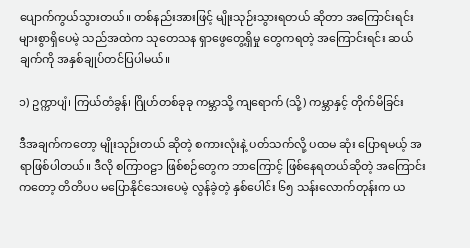ပျောက်ကွယ်သွားတယ်။ တစ်နည်းအားဖြင့် မျိုးသုဉ်းသွားရတယ် ဆိုတာ အကြောင်းရင်းများစွာရှိပေမဲ့ သည်အထဲက သုတေသန ရှာဖွေတွေ့ရှိမှု တွေကရတဲ့ အကြောင်းရင်း ဆယ်ချက်ကို အနှစ်ချုပ်တင်ပြပါမယ်။

၁) ဥက္ကာပျံ၊ ကြယ်တံခွန်၊ ဂြိုဟ်တစ်ခုခု ကမ္ဘာသို့ ကျရောက် (သို့) ကမ္ဘာနှင့် တိုက်မိခြင်း

ဒီအချက်ကတော့ မျိုးသုဉ်းတယ် ဆိုတဲ့ စကားလုံးနဲ့ ပတ်သက်လို့ ပထမ ဆုံး ပြောရမယ့် အရာဖြစ်ပါတယ်။ ဒီလို စကြာ၀ဠာ ဖြစ်စဉ်တွေက ဘာကြောင့် ဖြစ်နေရတယ်ဆိုတဲ့ အကြောင်းကတော့ တိတိပပ မပြောနိုင်သေးပေမဲ့ လွန်ခဲ့တဲ့ နှစ်ပေါင်း ၆၅ သန်းလောက်တုန်းက ယ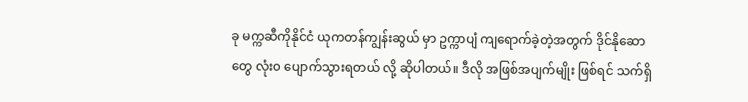ခု မက္ကဆီကိုနိုင်ငံ ယုကတန်ကျွန်းဆွယ် မှာ ဥက္ကာပျံ ကျရောက်ခဲ့တဲ့အတွက် ဒိုင်နိုဆောတွေ လုံး၀ ပျောက်သွားရတယ် လို့ ဆိုပါတယ်။ ဒီလို အဖြစ်အပျက်မျိုး ဖြစ်ရင် သက်ရှိ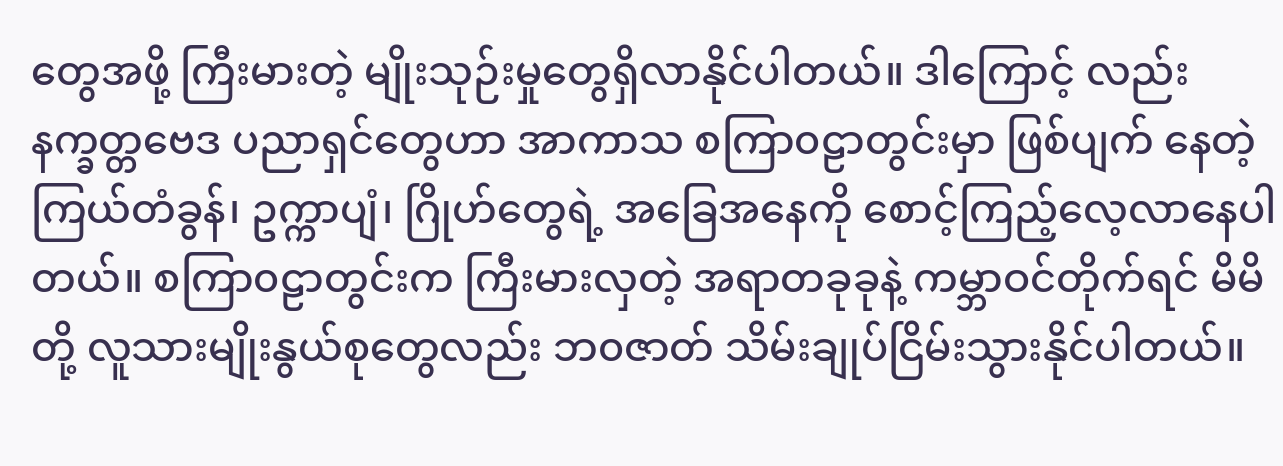တွေအဖို့ ကြီးမားတဲ့ မျိုးသုဉ်းမှုတွေရှိလာနိုင်ပါတယ်။ ဒါကြောင့် လည်း နက္ခတ္တဗေဒ ပညာရှင်တွေဟာ အာကာသ စကြာ၀ဠာတွင်းမှာ ဖြစ်ပျက် နေတဲ့ ကြယ်တံခွန်၊ ဥက္ကာပျံ၊ ဂြိုဟ်တွေရဲ့ အခြေအနေကို စောင့်ကြည့်လေ့လာနေပါ တယ်။ စကြာ၀ဠာတွင်းက ကြီးမားလှတဲ့ အရာတခုခုနဲ့ ကမ္ဘာဝင်တိုက်ရင် မိမိတို့ လူသားမျိုးနွယ်စုတွေလည်း ဘ၀ဇာတ် သိမ်းချုပ်ငြိမ်းသွားနိုင်ပါတယ်။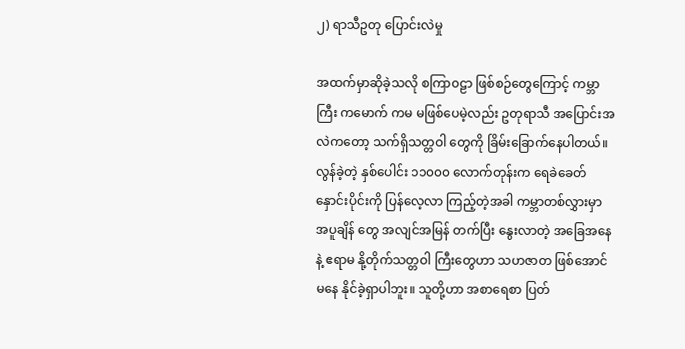၂) ရာသီဥတု ပြောင်းလဲမှု

အထက်မှာဆိုခဲ့သလို စကြာ၀ဠာ ဖြစ်စဉ်တွေကြောင့် ကမ္ဘာကြီး ကမောက် ကမ မဖြစ်ပေမဲ့လည်း ဥတုရာသီ အပြောင်းအလဲကတော့ သက်ရှိသတ္တဝါ တွေကို ခြိမ်းခြောက်နေပါတယ်။ လွန်ခဲ့တဲ့ နှစ်ပေါင်း ၁၁၀၀၀ လောက်တုန်းက ရေခဲခေတ်နှောင်းပိုင်းကို ပြန်လေ့လာ ကြည့်တဲ့အခါ ကမ္ဘာတစ်လွှားမှာ အပူချိန် တွေ အလျင်အမြန် တက်ပြီး နွေးလာတဲ့ အခြေအနေနဲ့ ဧရာမ နို့တိုက်သတ္တဝါ ကြီးတွေဟာ သဟဇာတ ဖြစ်အောင်မနေ နိုင်ခဲ့ရှာပါဘူး။ သူတို့ဟာ အစာရေစာ ပြတ်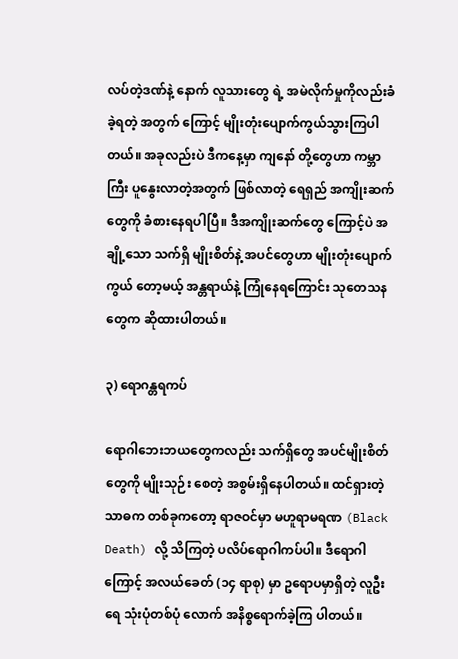လပ်တဲ့ဒဏ်နဲ့ နောက် လူသားတွေ ရဲ့ အမဲလိုက်မှုကိုလည်းခံခဲ့ရတဲ့ အတွက် ကြောင့် မျိုးတုံးပျောက်ကွယ်သွားကြပါ တယ်။ အခုလည်းပဲ ဒီကနေ့မှာ ကျနော် တို့တွေဟာ ကမ္ဘာကြီး ပူနွေးလာတဲ့အတွက် ဖြစ်လာတဲ့ ရေရှည် အကျိုးဆက်တွေကို ခံစားနေရပါပြီ။ ဒီအကျိုးဆက်တွေ ကြောင့်ပဲ အချို့သော သက်ရှိ မျိုးစိတ်နဲ့ အပင်တွေဟာ မျိုးတုံးပျောက်ကွယ် တော့မယ့် အန္တရာယ်နဲ့ ကြုံနေရကြောင်း သုတေသနတွေက ဆိုထားပါတယ်။

၃) ရောဂန္တရကပ်

ရောဂါဘေးဘယတွေကလည်း သက်ရှိတွေ အပင်မျိုးစိတ်တွေကို မျိုးသုဉ်း စေတဲ့ အစွမ်းရှိနေပါတယ်။ ထင်ရှားတဲ့ သာဓက တစ်ခုကတော့ ရာဇဝင်မှာ မဟူရာမရဏ (Black Death) လို့ သိကြတဲ့ ပလိပ်ရောဂါကပ်ပါ။ ဒီရောဂါ ကြောင့် အလယ်ခေတ် (၁၄ ရာစု) မှာ ဥရောပမှာရှိတဲ့ လူဦးရေ သုံးပုံတစ်ပုံ လောက် အနိစ္စရောက်ခဲ့ကြ ပါတယ်။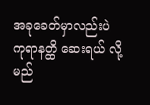အခုခေတ်မှာလည်းပဲ ကုရာနတ္ထိ ဆေးရယ် လို့ မည်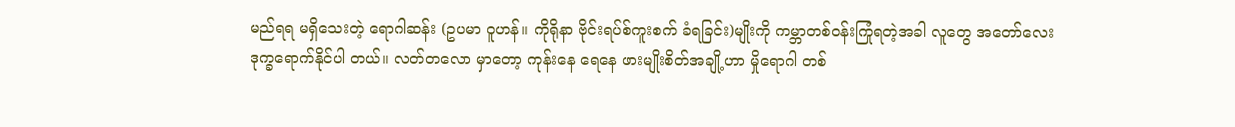မည်ရရ မရှိသေးတဲ့ ရောဂါဆန်း (ဥပမာ ဝူဟန်။ ကိုရိုနာ ဗိုင်းရပ်စ်ကူးစက် ခံရခြင်း)မျိုးကို ကမ္ဘာတစ်ဝန်းကြုံရတဲ့အခါ လူတွေ အတော်လေး ဒုက္ခရောက်နိုင်ပါ တယ်။ လတ်တလော မှာတော့ ကုန်းနေ ရေနေ ဖားမျိုးစိတ်အချို့ဟာ မှိုရောဂါ တစ်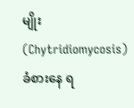မျိုး(Chytridiomycosis) ခံစားနေ ရ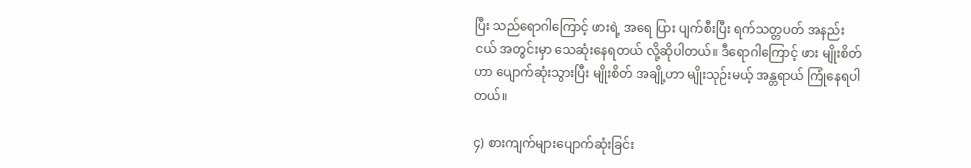ပြီး သည်ရောဂါကြောင့် ဖားရဲ့ အရေ ပြား ပျက်စီးပြီး ရက်သတ္တပတ် အနည်း ငယ် အတွင်းမှာ သေဆုံးနေရတယ် လို့ဆိုပါတယ်။ ဒီရောဂါကြောင့် ဖား မျိုးစိတ်ဟာ ပျောက်ဆုံးသွားပြီး မျိုးစိတ် အချို့ဟာ မျိုးသုဉ်းမယ့် အန္တရာယ် ကြုံနေရပါတယ်။

၄) စားကျက်များပျောက်ဆုံးခြင်း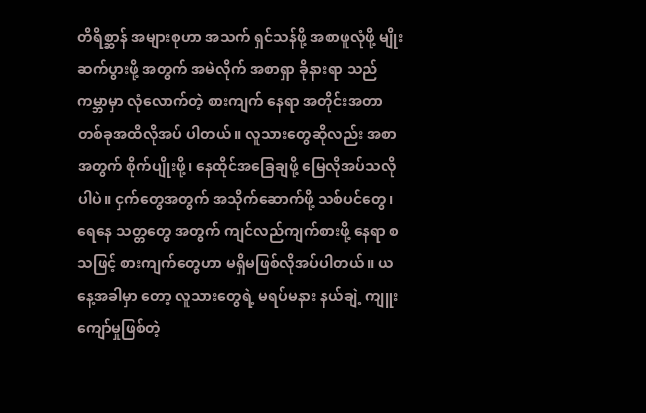တိရိစ္ဆာန် အများစုဟာ အသက် ရှင်သန်ဖို့ အစာဖူလုံဖို့ မျိုးဆက်ပွားဖို့ အတွက် အမဲလိုက် အစာရှာ ခိုနားရာ သည်ကမ္ဘာမှာ လုံလောက်တဲ့ စားကျက် နေရာ အတိုင်းအတာတစ်ခုအထိလိုအပ် ပါတယ်။ လူသားတွေဆိုလည်း အစာ အတွက် စိုက်ပျိုးဖို့၊ နေထိုင်အခြေချဖို့ မြေလိုအပ်သလိုပါပဲ။ ငှက်တွေအတွက် အသိုက်ဆောက်ဖို့ သစ်ပင်တွေ၊ ရေနေ သတ္တတွေ အတွက် ကျင်လည်ကျက်စားဖို့ နေရာ စသဖြင့် စားကျက်တွေဟာ မရှိမဖြစ်လိုအပ်ပါတယ်။ ယနေ့အခါမှာ တော့ လူသားတွေရဲ့ မရပ်မနား နယ်ချဲ့ ကျူးကျော်မှုဖြစ်တဲ့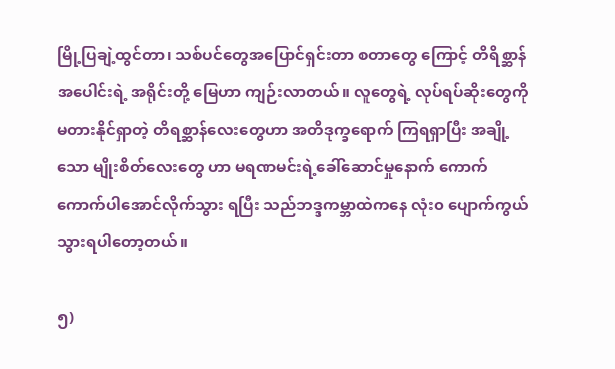မြို့ပြချဲ့ထွင်တာ၊ သစ်ပင်တွေအပြောင်ရှင်းတာ စတာတွေ ကြောင့် တိရိစ္ဆာန်အပေါင်းရဲ့ အရိုင်းတို့ မြေဟာ ကျဉ်းလာတယ်။ လူတွေရဲ့ လုပ်ရပ်ဆိုးတွေကို မတားနိုင်ရှာတဲ့ တိရစ္ဆာန်လေးတွေဟာ အတိဒုက္ခရောက် ကြရရှာပြီး အချို့သော မျိုးစိတ်လေးတွေ ဟာ မရဏမင်းရဲ့ခေါ်ဆောင်မှုနောက် ကောက်ကောက်ပါအောင်လိုက်သွား ရပြီး သည်ဘဒ္ဒကမ္ဘာထဲကနေ လုံး၀ ပျောက်ကွယ်သွားရပါတော့တယ်။

၅)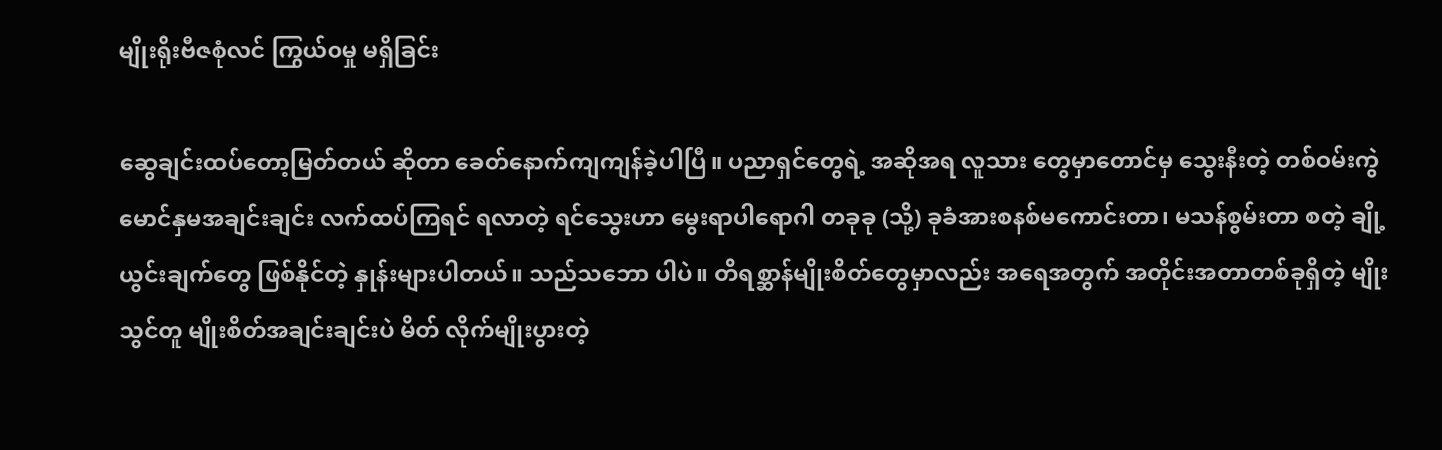မျိုးရိုးဗီဇစုံလင် ကြွယ်၀မှု မရှိခြင်း

ဆွေချင်းထပ်တော့မြတ်တယ် ဆိုတာ ခေတ်နောက်ကျကျန်ခဲ့ပါပြီ။ ပညာရှင်တွေရဲ့ အဆိုအရ လူသား တွေမှာတောင်မှ သွေးနီးတဲ့ တစ်ဝမ်းကွဲ မောင်နှမအချင်းချင်း လက်ထပ်ကြရင် ရလာတဲ့ ရင်သွေးဟာ မွေးရာပါရောဂါ တခုခု (သို့) ခုခံအားစနစ်မကောင်းတာ၊ မသန်စွမ်းတာ စတဲ့ ချို့ယွင်းချက်တွေ ဖြစ်နိုင်တဲ့ နှုန်းများပါတယ်။ သည်သဘော ပါပဲ။ တိရစ္ဆာန်မျိုးစိတ်တွေမှာလည်း အရေအတွက် အတိုင်းအတာတစ်ခုရှိတဲ့ မျိုးသွင်တူ မျိုးစိတ်အချင်းချင်းပဲ မိတ် လိုက်မျိုးပွားတဲ့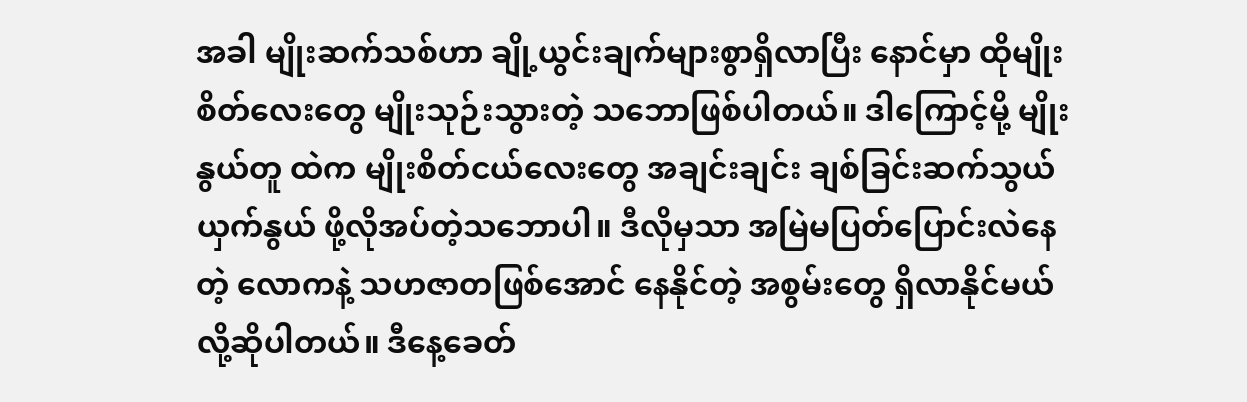အခါ မျိုးဆက်သစ်ဟာ ချို့ယွင်းချက်များစွာရှိလာပြီး နောင်မှာ ထိုမျိုးစိတ်လေးတွေ မျိုးသုဉ်းသွားတဲ့ သဘောဖြစ်ပါတယ်။ ဒါကြောင့်မို့ မျိုးနွယ်တူ ထဲက မျိုးစိတ်ငယ်လေးတွေ အချင်းချင်း ချစ်ခြင်းဆက်သွယ် ယှက်နွယ် ဖို့လိုအပ်တဲ့သဘောပါ။ ဒီလိုမှသာ အမြဲမပြတ်ပြောင်းလဲနေတဲ့ လောကနဲ့ သဟဇာတဖြစ်အောင် နေနိုင်တဲ့ အစွမ်းတွေ ရှိလာနိုင်မယ်လို့ဆိုပါတယ်။ ဒီနေ့ခေတ်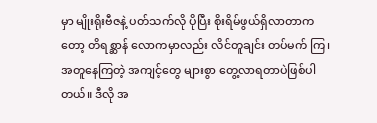မှာ မျိုးရိုးဗီဇနဲ့ ပတ်သက်လို ပိုပြီး စိုးရိမ်ဖွယ်ရှိလာတာကတော့ တိရစ္ဆာန် လောကမှာလည်း လိင်တူချင်း တပ်မက် ကြ၊ အတူနေကြတဲ့ အကျင့်တွေ များစွာ တွေ့လာရတာပဲဖြစ်ပါတယ်။ ဒီလို အ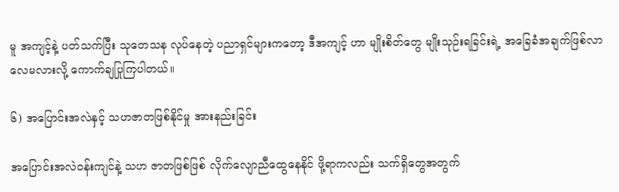မူ အကျင့်နဲ့ ပတ်သက်ပြီး သုတေသန လုပ်နေတဲ့ ပညာရှင်များကတော့ ဒီအကျင့် ဟာ မျိုးစိတ်တွေ မျိုးသုဉ်းရခြင်းရဲ့ အခြေခံအချက်ဖြစ်လာလေမလားလို့ ကောက်ချပြုကြပါတယ်။

၆) အပြောင်းအလဲနှင့် သဟဇာတဖြစ်နိုင်မှု အားနည်းခြင်း

အပြောင်းအလဲဝန်းကျင်နဲ့ သဟ ဇာတဖြစ်ဖြစ် လိုက်လျောညီထွေနေနိုင် ဖို့ရာကလည်း သက်ရှိတွေအတွက်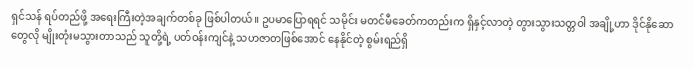ရှင်သန် ရပ်တည်ဖို့ အရေးကြီးတဲ့အချက်တစ်ခု ဖြစ်ပါတယ်။ ဥပမာပြောရရင် သမိုင်း မတင်မီခေတ်ကတည်းက ရှိနှင့်လာတဲ့ တွားသွားသတ္တဝါ အချို့ဟာ ဒိုင်နိုဆော တွေလို မျိုးတုံးမသွားတာသည် သူတို့ရဲ့ ပတ်ဝန်းကျင်နဲ့ သဟဇာတဖြစ်အောင် နေနိုင်တဲ့ စွမ်းရည်ရှိ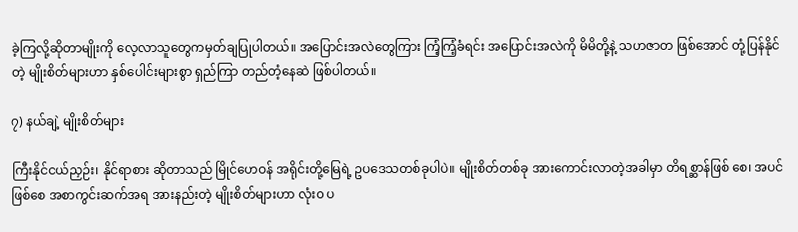ခဲ့ကြလို့ဆိုတာမျိုးကို လေ့လာသူတွေကမှတ်ချပြုပါတယ်။ အပြောင်းအလဲတွေကြား ကြံ့ကြံ့ခံရင်း အပြောင်းအလဲကို မိမိတို့နဲ့ သဟဇာတ ဖြစ်အောင် တုံ့ပြန်နိုင်တဲ့ မျိုးစိတ်များဟာ နှစ်ပေါင်းများစွာ ရှည်ကြာ တည်တံ့နေဆဲ ဖြစ်ပါတယ်။

၇) နယ်ချဲ့ မျိုးစိတ်များ

ကြီးနိုင်ငယ်ညှဉ်း၊ နိုင်ရာစား ဆိုတာသည် မြိုင်ဟေဝန် အရိုင်းတို့မြေရဲ့ ဥပဒေသတစ်ခုပါပဲ။ မျိုးစိတ်တစ်ခု အားကောင်းလာတဲ့အခါမှာ တိရစ္ဆာန်ဖြစ် စေ၊ အပင်ဖြစ်စေ အစာကွင်းဆက်အရ အားနည်းတဲ့ မျိုးစိတ်များဟာ လုံး၀ ပ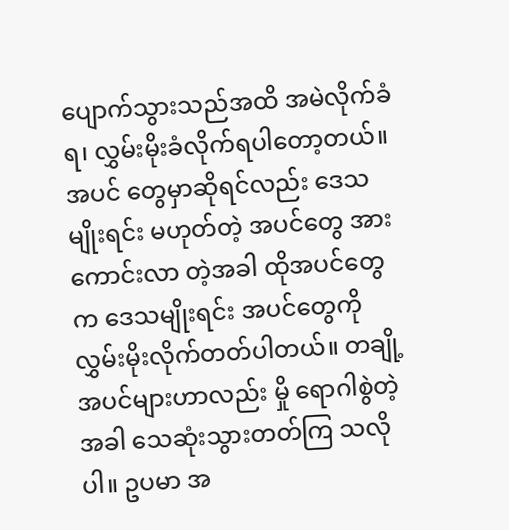ပျောက်သွားသည်အထိ အမဲလိုက်ခံရ၊ လွှမ်းမိုးခံလိုက်ရပါတော့တယ်။ အပင် တွေမှာဆိုရင်လည်း ဒေသမျိုးရင်း မဟုတ်တဲ့ အပင်တွေ အားကောင်းလာ တဲ့အခါ ထိုအပင်တွေက ဒေသမျိုးရင်း အပင်တွေကို လွှမ်းမိုးလိုက်တတ်ပါတယ်။ တချို့အပင်များဟာလည်း မှို ရောဂါစွဲတဲ့အခါ သေဆုံးသွားတတ်ကြ သလိုပါ။ ဥပမာ အ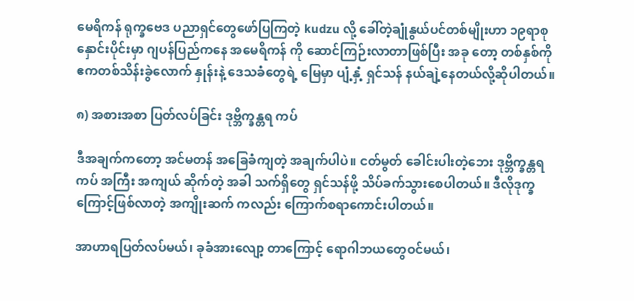မေရိကန် ရုက္ခဗေဒ ပညာရှင်တွေဖော်ပြကြတဲ့ kudzu လို့ ခေါ်တဲ့ချုံနွယ်ပင်တစ်မျိုးဟာ ၁၉ရာစု နှောင်းပိုင်းမှာ ဂျပန်ပြည်ကနေ အမေရိကန် ကို ဆောင်ကြဉ်းလာတာဖြစ်ပြီး အခု တော့ တစ်နှစ်ကို ဧကတစ်သိန်းခွဲလောက် နှုန်းနဲ့ ဒေသခံတွေရဲ့ မြေမှာ ပျံ့နှံ့ ရှင်သန် နယ်ချဲ့နေတယ်လို့ဆိုပါတယ်။

၈) အစားအစာ ပြတ်လပ်ခြင်း ဒုဗ္ဘိက္ခန္တရ ကပ်

ဒီအချက်ကတော့ အင်မတန် အခြေခံကျတဲ့ အချက်ပါပဲ။ ငတ်မွတ် ခေါင်းပါးတဲ့ဘေး ဒုဗ္ဘိက္ခန္တရကပ် အကြီး အကျယ် ဆိုက်တဲ့ အခါ သက်ရှိတွေ ရှင်သန်ဖို့ သိပ်ခက်သွားစေပါတယ်။ ဒီလိုဒုက္ခကြောင့်ဖြစ်လာတဲ့ အကျိုးဆက် ကလည်း ကြောက်စရာကောင်းပါတယ်။

အာဟာရပြတ်လပ်မယ်၊ ခုခံအားလျော့ တာကြောင့် ရောဂါဘယတွေဝင်မယ်၊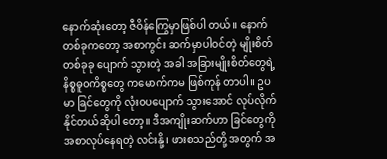နောက်ဆုံးတော့ ဇီဝိန်ကြွေမှာဖြစ်ပါ တယ်။ နောက်တစ်ခုကတော့ အစာကွင်း ဆက်မှာပါဝင်တဲ့ မျိုးစိတ်တစ်ခုခု ပျောက် သွားတဲ့ အခါ အခြားမျိုးစိတ်တွေရဲ့ နိစ္စဓူ၀ကိစ္စတွေ ကမောက်ကမ ဖြစ်ကုန် တာပါ။ ဥပမာ ခြင်တွေကို လုံး၀ပပျောက် သွားအောင် လုပ်လိုက်နိုင်တယ်ဆိုပါ တော့။ ဒီအကျိုးဆက်ဟာ ခြင်တွေကို အစာလုပ်နေရတဲ့ လင်းနို့၊ ဖားစသည်တို့ အတွက် အ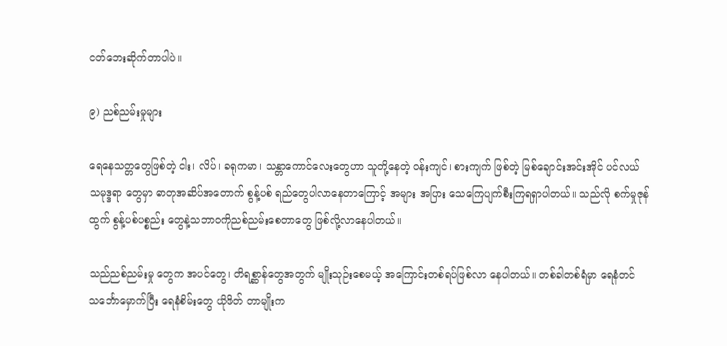ငတ်ဘေးဆိုက်တာပါပဲ။

၉) ညစ်ညမ်းမှုများ

ရေနေသတ္တတွေဖြစ်တဲ့ ငါး၊ လိပ်၊ ခရုကမာ၊ သန္တာကောင်လေးတွေဟာ သူတို့နေတဲ့ ဝန်းကျင်၊ စားကျက် ဖြစ်တဲ့ မြစ်ချောင်းအင်းအိုင် ပင်လယ် သမုဒ္ဒရာ တွေမှာ ဓာတုအဆိပ်အတောက် စွန့်ပစ် ရည်တွေပါလာနေတာကြောင့် အများ အပြား သေကြေပျက်စီးကြရရှာပါတယ်။ သည်လို စက်မှုဇုန်ထွက် စွန့်ပစ်ပစ္စည်း တွေနဲ့သဘာ၀ကိုညစ်ညမ်းစေတာတွေ ဖြစ်လို့လာနေပါတယ်။

သည်ညစ်ညမ်းမှု တွေက အပင်တွေ၊ တိရစ္ဆာန်တွေအတွက် မျိုးသုဉ်းစေမယ့် အကြောင်းတစ်ရပ်ဖြစ်လာ နေပါတယ်။ တစ်ခါတစ်ရံမှာ ရေနံတင် သင်္ဘောမှောက်ပြီး ရေနံစိမ်းတွေ ယိုဖိတ် တာမျိုးက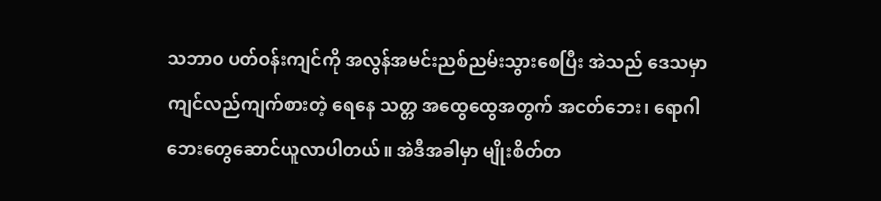သဘာ၀ ပတ်ဝန်းကျင်ကို အလွန်အမင်းညစ်ညမ်းသွားစေပြီး အဲသည် ဒေသမှာ ကျင်လည်ကျက်စားတဲ့ ရေနေ သတ္တ အထွေထွေအတွက် အငတ်ဘေး၊ ရောဂါဘေးတွေဆောင်ယူလာပါတယ်။ အဲဒီအခါမှာ မျိုးစိတ်တ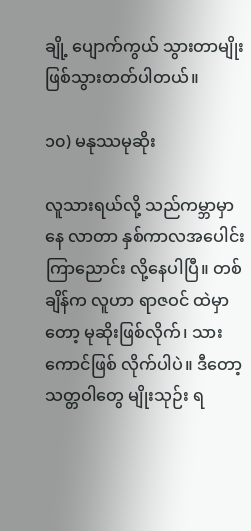ချို့ ပျောက်ကွယ် သွားတာမျိုး ဖြစ်သွားတတ်ပါတယ်။

၁၀) မနုဿမုဆိုး

လူသားရယ်လို့ သည်ကမ္ဘာမှာနေ လာတာ နှစ်ကာလအပေါင်းကြာညောင်း လို့နေပါပြီ။ တစ်ချိန်က လူဟာ ရာဇဝင် ထဲမှာတော့ မုဆိုးဖြစ်လိုက်၊ သားကောင်ဖြစ် လိုက်ပါပဲ။ ဒီတော့ သတ္တဝါတွေ မျိုးသုဉ်း ရ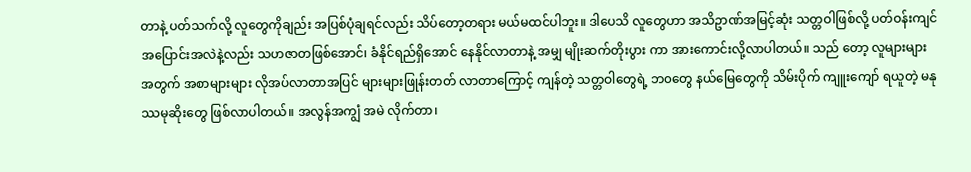တာနဲ့ ပတ်သက်လို့ လူတွေကိုချည်း အပြစ်ပုံချရင်လည်း သိပ်တော့တရား မယ်မထင်ပါဘူး။ ဒါပေသိ လူတွေဟာ အသိဥာဏ်အမြင့်ဆုံး သတ္တဝါဖြစ်လို့ ပတ်ဝန်းကျင် အပြောင်းအလဲနဲ့လည်း သဟဇာတဖြစ်အောင်၊ ခံနိုင်ရည်ရှိအောင် နေနိုင်လာတာနဲ့ အမျှ မျိုးဆက်တိုးပွား ကာ အားကောင်းလို့လာပါတယ်။ သည် တော့ လူများများအတွက် အစာများများ လိုအပ်လာတာအပြင် များများဖြုန်းတတ် လာတာကြောင့် ကျန်တဲ့ သတ္တဝါတွေရဲ့ ဘ၀တွေ နယ်မြေတွေကို သိမ်းပိုက် ကျူးကျော် ရယူတဲ့ မနုဿမုဆိုးတွေ ဖြစ်လာပါတယ်။ အလွန်အကျွံ အမဲ လိုက်တာ၊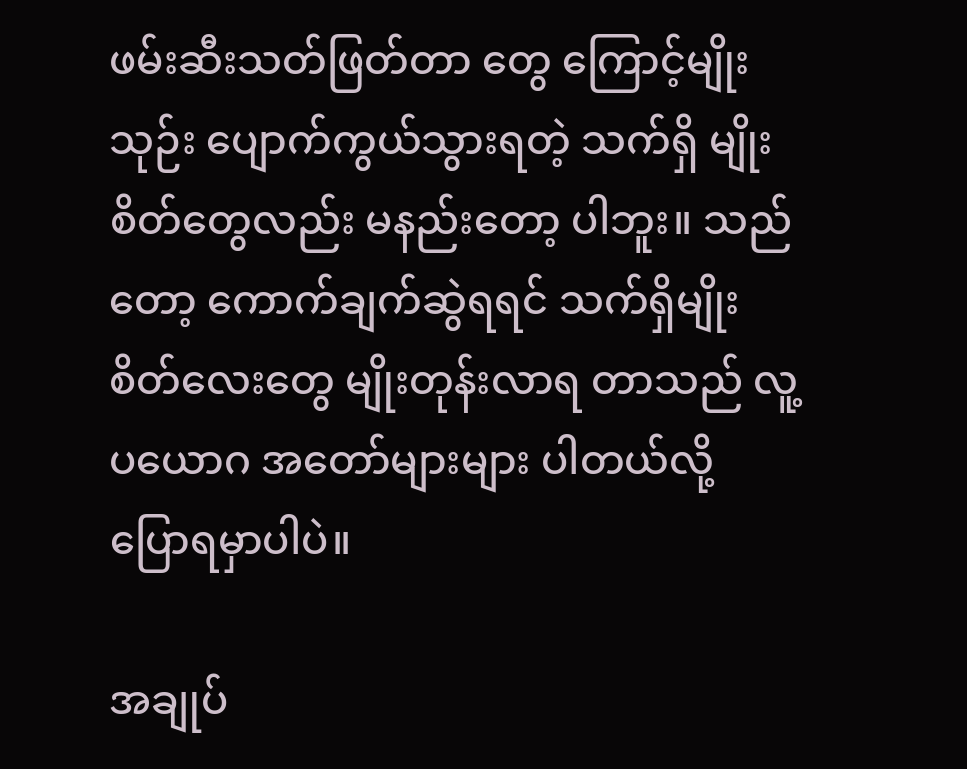ဖမ်းဆီးသတ်ဖြတ်တာ တွေ ကြောင့်မျိုးသုဉ်း ပျောက်ကွယ်သွားရတဲ့ သက်ရှိ မျိုးစိတ်တွေလည်း မနည်းတော့ ပါဘူး။ သည်တော့ ကောက်ချက်ဆွဲရရင် သက်ရှိမျိုးစိတ်လေးတွေ မျိုးတုန်းလာရ တာသည် လူ့ပယောဂ အတော်များများ ပါတယ်လို့ ပြောရမှာပါပဲ။

အချုပ်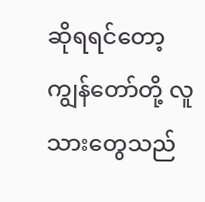ဆိုရရင်တော့ ကျွန်တော်တို့ လူသားတွေသည်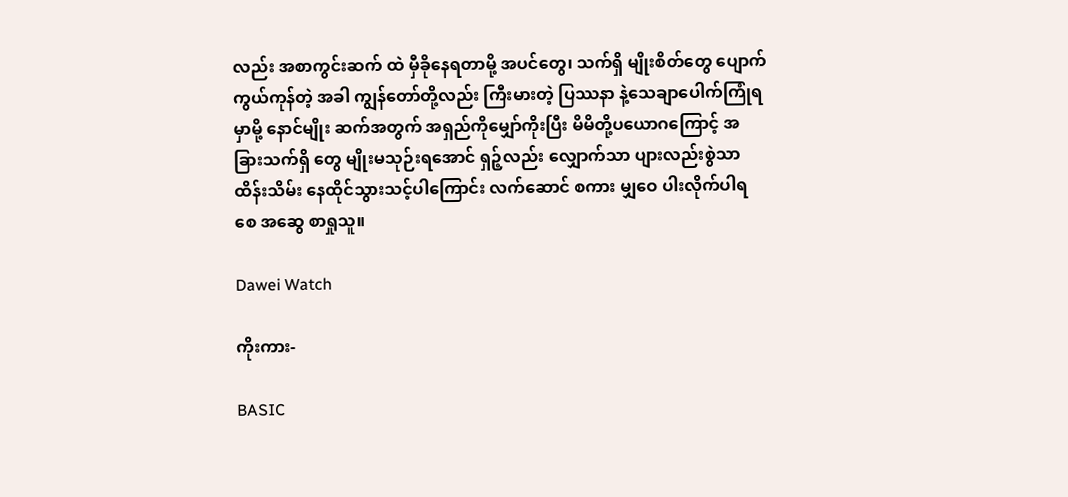လည်း အစာကွင်းဆက် ထဲ မှီခိုနေရတာမို့ အပင်တွေ၊ သက်ရှိ မျိုးစိတ်တွေ ပျောက်ကွယ်ကုန်တဲ့ အခါ ကျွန်တော်တို့လည်း ကြီးမားတဲ့ ပြဿနာ နဲ့သေချာပေါက်ကြုံရမှာမို့ နောင်မျိုး ဆက်အတွက် အရှည်ကိုမျှော်ကိုးပြီး မိမိတို့ပယောဂကြောင့် အခြားသက်ရှိ တွေ မျိုးမသုဉ်းရအောင် ရှဉ့်လည်း လျှောက်သာ ပျားလည်းစွဲသာ ထိန်းသိမ်း နေထိုင်သွားသင့်ပါကြောင်း လက်ဆောင် စကား မျှဝေ ပါးလိုက်ပါရစေ အဆွေ စာရှုသူ။

Dawei Watch

ကိုးကား-

BASIC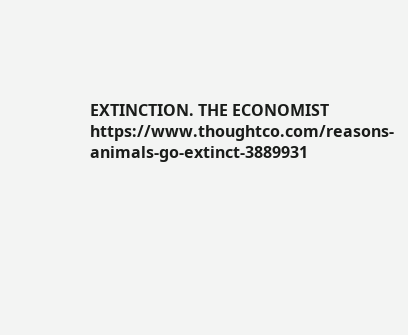EXTINCTION. THE ECONOMIST
https://www.thoughtco.com/reasons-animals-go-extinct-3889931